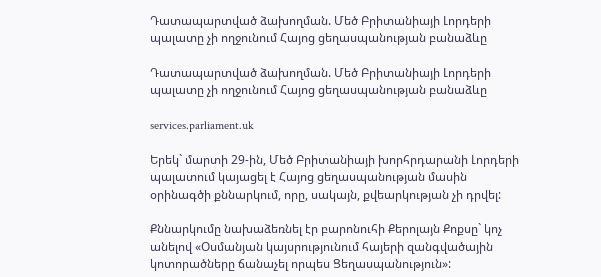Դատապարտված ձախողման. Մեծ Բրիտանիայի Լորդերի պալատը չի ողջունում Հայոց ցեղասպանության բանաձևը

Դատապարտված ձախողման. Մեծ Բրիտանիայի Լորդերի պալատը չի ողջունում Հայոց ցեղասպանության բանաձևը

services.parliament.uk

Երեկ` մարտի 29-ին, Մեծ Բրիտանիայի խորհրդարանի Լորդերի պալատում կայացել է Հայոց ցեղասպանության մասին օրինագծի քննարկում, որը, սակայն, քվեարկության չի դրվել:

Քննարկումը նախաձեռնել էր բարոնուհի Քերոլայն Քոքսը` կոչ անելով «Օսմանյան կայսրությունում հայերի զանգվածային կոտորածները ճանաչել որպես Ցեղասպանություն»: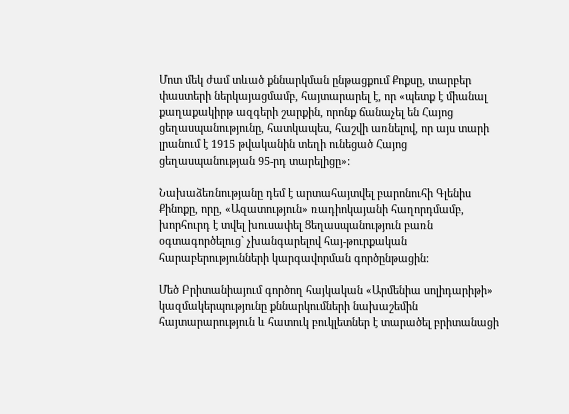Մոտ մեկ ժամ տևած քննարկման ընթացքում Քոքսը, տարբեր փաստերի ներկայացմամբ, հայտարարել է, որ «պետք է միանալ քաղաքակիրթ ազգերի շարքին, որոնք ճանաչել են Հայոց ցեղասպանությունը, հատկապես, հաշվի առնելով, որ այս տարի լրանում է 1915 թվականին տեղի ունեցած Հայոց ցեղասպանության 95-րդ տարելիցը»:

Նախաձեռնությանը դեմ է արտահայտվել բարոնուհի Գլենիս Քինոքը, որը, «Ազատություն» ռադիոկայանի հաղորդմամբ, խորհուրդ է տվել խուսափել Ցեղասպանություն բառն օգտագործելուց` չխանգարելով հայ-թուրքական հարաբերությունների կարգավորման գործընթացին:

Մեծ Բրիտանիայում գործող հայկական «Արմենիա սոլիդարիթի» կազմակերպությունը քննարկումների նախաշեմին հայտարարություն և հատուկ բուկլետներ է տարածել բրիտանացի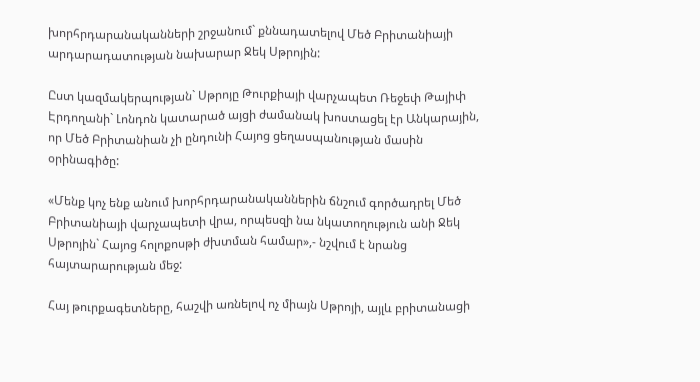խորհրդարանականների շրջանում` քննադատելով Մեծ Բրիտանիայի արդարադատության նախարար Ջեկ Սթրոյին:

Ըստ կազմակերպության` Սթրոյը Թուրքիայի վարչապետ Ռեջեփ Թայիփ Էրդողանի` Լոնդոն կատարած այցի ժամանակ խոստացել էր Անկարային, որ Մեծ Բրիտանիան չի ընդունի Հայոց ցեղասպանության մասին օրինագիծը:

«Մենք կոչ ենք անում խորհրդարանականներին ճնշում գործադրել Մեծ Բրիտանիայի վարչապետի վրա, որպեսզի նա նկատողություն անի Ջեկ Սթրոյին` Հայոց հոլոքոսթի ժխտման համար»,- նշվում է նրանց հայտարարության մեջ:

Հայ թուրքագետները, հաշվի առնելով ոչ միայն Սթրոյի, այլև բրիտանացի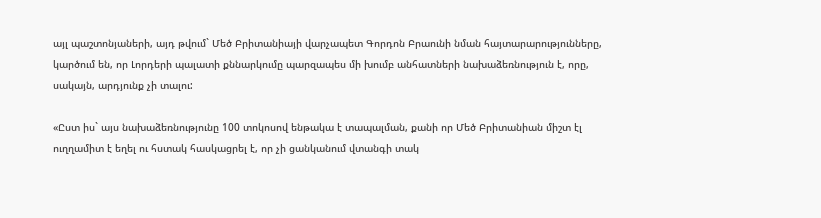այլ պաշտոնյաների, այդ թվում` Մեծ Բրիտանիայի վարչապետ Գորդոն Բրաունի նման հայտարարությունները, կարծում են, որ Լորդերի պալատի քննարկումը պարզապես մի խումբ անհատների նախաձեռնություն է, որը, սակայն, արդյունք չի տալու:

«Ըստ իս` այս նախաձեռնությունը 100 տոկոսով ենթակա է տապալման, քանի որ Մեծ Բրիտանիան միշտ էլ ուղղամիտ է եղել ու հստակ հասկացրել է, որ չի ցանկանում վտանգի տակ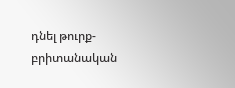դնել թուրք-բրիտանական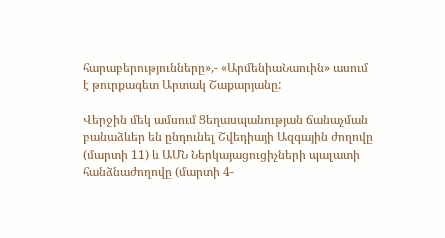հարաբերությունները»,- «ԱրմենիաՆաուին» ասում է թուրքագետ Արտակ Շաքարյանը:

Վերջին մեկ ամսում Ցեղասպանության ճանաչման բանաձևեր են ընդունել Շվեդիայի Ազգային ժողովը (մարտի 11) և ԱՄՆ Ներկայացուցիչների պալատի հանձնաժողովը (մարտի 4-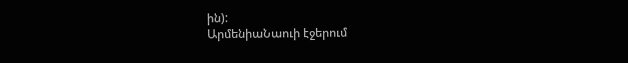ին):
ԱրմենիաՆաուի էջերում